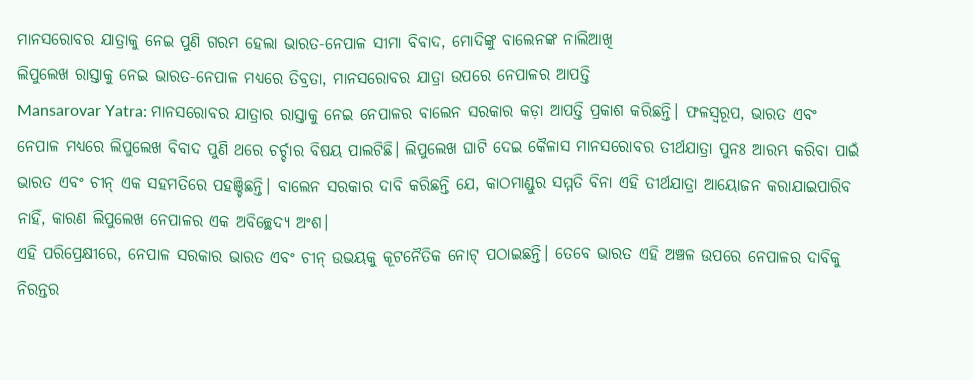ମାନସରୋବର ଯାତ୍ରାକୁ ନେଇ ପୁଣି ଗରମ ହେଲା ଭାରତ-ନେପାଳ ସୀମା ବିବାଦ, ମୋଦିଙ୍କୁ ବାଲେନଙ୍କ ନାଲିଆଖି
ଲିପୁଲେଖ ରାସ୍ତାକୁ ନେଇ ଭାରତ-ନେପାଳ ମଧ୍ୟରେ ତିବ୍ରତା, ମାନସରୋବର ଯାତ୍ରା ଉପରେ ନେପାଳର ଆପତ୍ତି
Mansarovar Yatra: ମାନସରୋବର ଯାତ୍ରାର ରାସ୍ତାକୁ ନେଇ ନେପାଳର ବାଲେନ ସରକାର କଡ଼ା ଆପତ୍ତି ପ୍ରକାଶ କରିଛନ୍ତି। ଫଳସ୍ୱରୂପ, ଭାରତ ଏବଂ ନେପାଳ ମଧ୍ୟରେ ଲିପୁଲେଖ ବିବାଦ ପୁଣି ଥରେ ଚର୍ଚ୍ଚାର ବିଷୟ ପାଲଟିଛି। ଲିପୁଲେଖ ଘାଟି ଦେଇ କୈଳାସ ମାନସରୋବର ତୀର୍ଥଯାତ୍ରା ପୁନଃ ଆରମ୍ଭ କରିବା ପାଇଁ ଭାରତ ଏବଂ ଚୀନ୍ ଏକ ସହମତିରେ ପହଞ୍ଚିଛନ୍ତି। ବାଲେନ ସରକାର ଦାବି କରିଛନ୍ତି ଯେ, କାଠମାଣ୍ଡୁର ସମ୍ମତି ବିନା ଏହି ତୀର୍ଥଯାତ୍ରା ଆୟୋଜନ କରାଯାଇପାରିବ ନାହିଁ, କାରଣ ଲିପୁଲେଖ ନେପାଳର ଏକ ଅବିଚ୍ଛେଦ୍ୟ ଅଂଶ।
ଏହି ପରିପ୍ରେକ୍ଷୀରେ, ନେପାଳ ସରକାର ଭାରତ ଏବଂ ଚୀନ୍ ଉଭୟକୁ କୂଟନୈତିକ ନୋଟ୍ ପଠାଇଛନ୍ତି। ତେବେ ଭାରତ ଏହି ଅଞ୍ଚଳ ଉପରେ ନେପାଳର ଦାବିକୁ ନିରନ୍ତର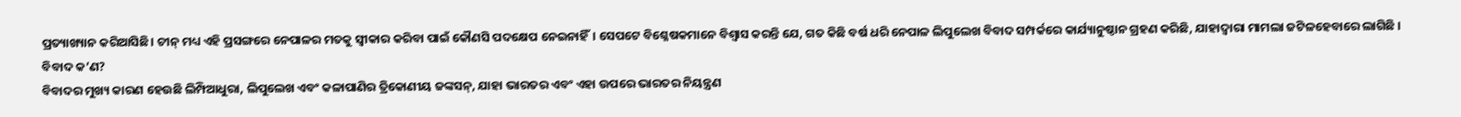ପ୍ରତ୍ୟାଖ୍ୟାନ କରିଆସିଛି। ଚୀନ୍ ମଧ୍ୟ ଏହି ପ୍ରସଙ୍ଗରେ ନେପାଳର ମତକୁ ସ୍ୱୀକାର କରିବା ପାଇଁ କୌଣସି ପଦକ୍ଷେପ ନେଇନାହିଁ। ସେପଟେ ବିଶ୍ଳେଷକମାନେ ବିଶ୍ୱାସ କରନ୍ତି ଯେ, ଗତ କିଛି ବର୍ଷ ଧରି ନେପାଳ ଲିପୁଲେଖ ବିବାଦ ସମ୍ପର୍କରେ କାର୍ଯ୍ୟାନୁଷ୍ଠାନ ଗ୍ରହଣ କରିଛି, ଯାହାଦ୍ଵାରା ମାମଲା ଜଟିଳହେବାରେ ଲାଗିଛି ।
ବିବାଦ କ’ଣ?
ବିବାଦର ମୁଖ୍ୟ କାରଣ ହେଉଛି ଲିମ୍ପିଆଧୁରା, ଲିପୁଲେଖ ଏବଂ କଳାପାଣିର ତ୍ରିକୋଣୀୟ ଜଙ୍କସନ୍, ଯାହା ଭାରତର ଏବଂ ଏହା ଉପରେ ଭାରତର ନିୟନ୍ତ୍ରଣ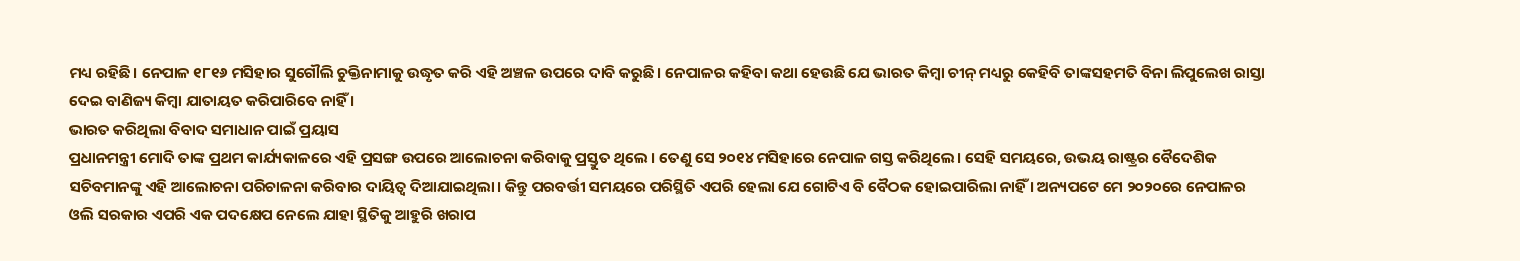ମଧ୍ୟ ରହିଛି। ନେପାଳ ୧୮୧୬ ମସିହାର ସୁଗୌଲି ଚୁକ୍ତିନାମାକୁ ଉଦ୍ଧୃତ କରି ଏହି ଅଞ୍ଚଳ ଉପରେ ଦାବି କରୁଛି। ନେପାଳର କହିବା କଥା ହେଉଛି ଯେ ଭାରତ କିମ୍ବା ଚୀନ୍ ମଧ୍ୟରୁ କେହିବି ତାଙ୍କସହମତି ବିନା ଲିପୁଲେଖ ରାସ୍ତା ଦେଇ ବାଣିଜ୍ୟ କିମ୍ବା ଯାତାୟତ କରିପାରିବେ ନାହିଁ ।
ଭାରତ କରିଥିଲା ବିବାଦ ସମାଧାନ ପାଇଁ ପ୍ରୟାସ
ପ୍ରଧାନମନ୍ତ୍ରୀ ମୋଦି ତାଙ୍କ ପ୍ରଥମ କାର୍ଯ୍ୟକାଳରେ ଏହି ପ୍ରସଙ୍ଗ ଉପରେ ଆଲୋଚନା କରିବାକୁ ପ୍ରସ୍ତୁତ ଥିଲେ । ତେଣୁ ସେ ୨୦୧୪ ମସିହାରେ ନେପାଳ ଗସ୍ତ କରିଥିଲେ। ସେହି ସମୟରେ, ଉଭୟ ରାଷ୍ଟ୍ରର ବୈଦେଶିକ ସଚିବମାନଙ୍କୁ ଏହି ଆଲୋଚନା ପରିଚାଳନା କରିବାର ଦାୟିତ୍ୱ ଦିଆଯାଇଥିଲା। କିନ୍ତୁ ପରବର୍ତ୍ତୀ ସମୟରେ ପରିସ୍ଥିତି ଏପରି ହେଲା ଯେ ଗୋଟିଏ ବି ବୈଠକ ହୋଇପାରିଲା ନାହିଁ । ଅନ୍ୟପଟେ ମେ ୨୦୨୦ରେ ନେପାଳର ଓଲି ସରକାର ଏପରି ଏକ ପଦକ୍ଷେପ ନେଲେ ଯାହା ସ୍ଥିତିକୁ ଆହୁରି ଖରାପ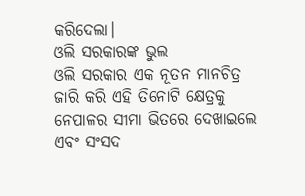କରିଦେଲା।
ଓଲି ସରକାରଙ୍କ ଭୁଲ
ଓଲି ସରକାର ଏକ ନୂତନ ମାନଚିତ୍ର ଜାରି କରି ଏହି ତିନୋଟି କ୍ଷେତ୍ରକୁ ନେପାଳର ସୀମା ଭିତରେ ଦେଖାଇଲେ ଏବଂ ସଂସଦ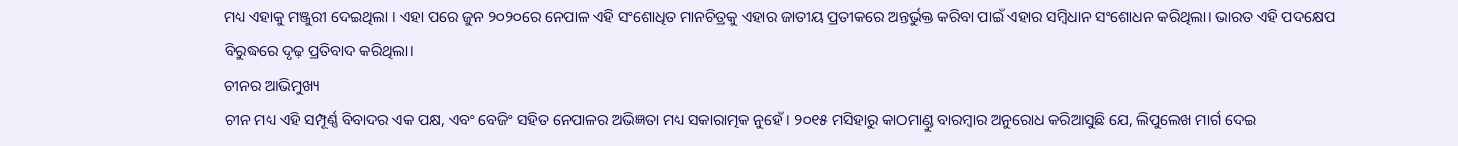ମଧ୍ୟ ଏହାକୁ ମଞ୍ଜୁରୀ ଦେଇଥିଲା । ଏହା ପରେ ଜୁନ ୨୦୨୦ରେ ନେପାଳ ଏହି ସଂଶୋଧିତ ମାନଚିତ୍ରକୁ ଏହାର ଜାତୀୟ ପ୍ରତୀକରେ ଅନ୍ତର୍ଭୁକ୍ତ କରିବା ପାଇଁ ଏହାର ସମ୍ବିଧାନ ସଂଶୋଧନ କରିଥିଲା। ଭାରତ ଏହି ପଦକ୍ଷେପ ବିରୁଦ୍ଧରେ ଦୃଢ଼ ପ୍ରତିବାଦ କରିଥିଲା।
ଚୀନର ଆଭିମୁଖ୍ୟ
ଚୀନ ମଧ୍ୟ ଏହି ସମ୍ପୂର୍ଣ୍ଣ ବିବାଦର ଏକ ପକ୍ଷ, ଏବଂ ବେଜିଂ ସହିତ ନେପାଳର ଅଭିଜ୍ଞତା ମଧ୍ୟ ସକାରାତ୍ମକ ନୁହେଁ। ୨୦୧୫ ମସିହାରୁ କାଠମାଣ୍ଡୁ ବାରମ୍ବାର ଅନୁରୋଧ କରିଆସୁଛି ଯେ, ଲିପୁଲେଖ ମାର୍ଗ ଦେଇ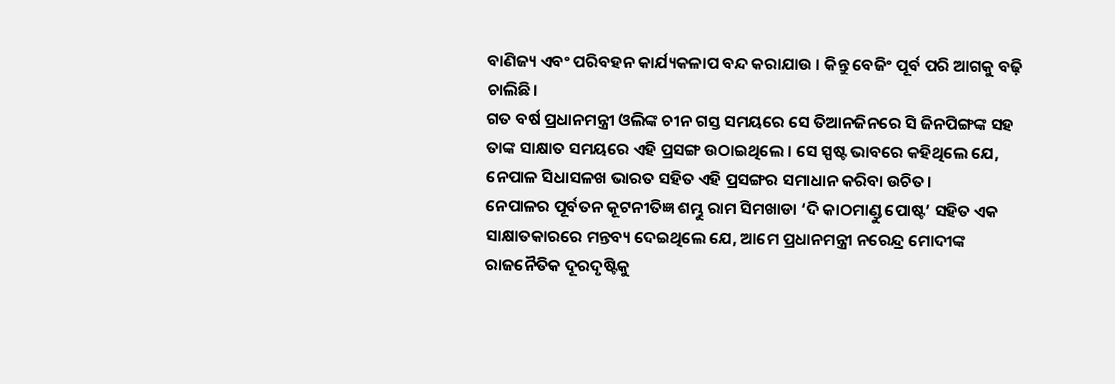ବାଣିଜ୍ୟ ଏବଂ ପରିବହନ କାର୍ଯ୍ୟକଳାପ ବନ୍ଦ କରାଯାଉ । କିନ୍ତୁ ବେଜିଂ ପୂର୍ବ ପରି ଆଗକୁ ବଢ଼ି ଚାଲିଛି।
ଗତ ବର୍ଷ ପ୍ରଧାନମନ୍ତ୍ରୀ ଓଲିଙ୍କ ଚୀନ ଗସ୍ତ ସମୟରେ ସେ ତିଆନଜିନରେ ସି ଜିନପିଙ୍ଗଙ୍କ ସହ ତାଙ୍କ ସାକ୍ଷାତ ସମୟରେ ଏହି ପ୍ରସଙ୍ଗ ଉଠାଇଥିଲେ । ସେ ସ୍ପଷ୍ଟ ଭାବରେ କହିଥିଲେ ଯେ, ନେପାଳ ସିଧାସଳଖ ଭାରତ ସହିତ ଏହି ପ୍ରସଙ୍ଗର ସମାଧାନ କରିବା ଉଚିତ।
ନେପାଳର ପୂର୍ବତନ କୂଟନୀତିଜ୍ଞ ଶମ୍ଭୁ ରାମ ସିମଖାଡା ‘ଦି କାଠମାଣ୍ଡୁ ପୋଷ୍ଟ’ ସହିତ ଏକ ସାକ୍ଷାତକାରରେ ମନ୍ତବ୍ୟ ଦେଇଥିଲେ ଯେ, ଆମେ ପ୍ରଧାନମନ୍ତ୍ରୀ ନରେନ୍ଦ୍ର ମୋଦୀଙ୍କ ରାଜନୈତିକ ଦୂରଦୃଷ୍ଟିକୁ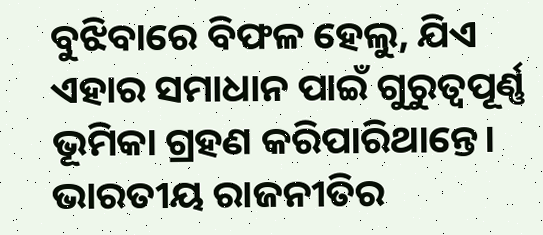ବୁଝିବାରେ ବିଫଳ ହେଲୁ, ଯିଏ ଏହାର ସମାଧାନ ପାଇଁ ଗୁରୁତ୍ୱପୂର୍ଣ୍ଣ ଭୂମିକା ଗ୍ରହଣ କରିପାରିଥାନ୍ତେ। ଭାରତୀୟ ରାଜନୀତିର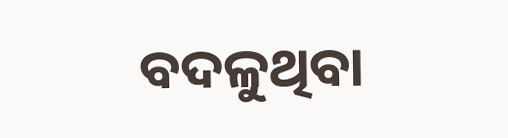ବଦଳୁଥିବା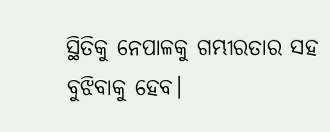ସ୍ଥିତିକୁ ନେପାଳକୁ ଗମ୍ଭୀରତାର ସହ ବୁଝିବାକୁ ହେବ।